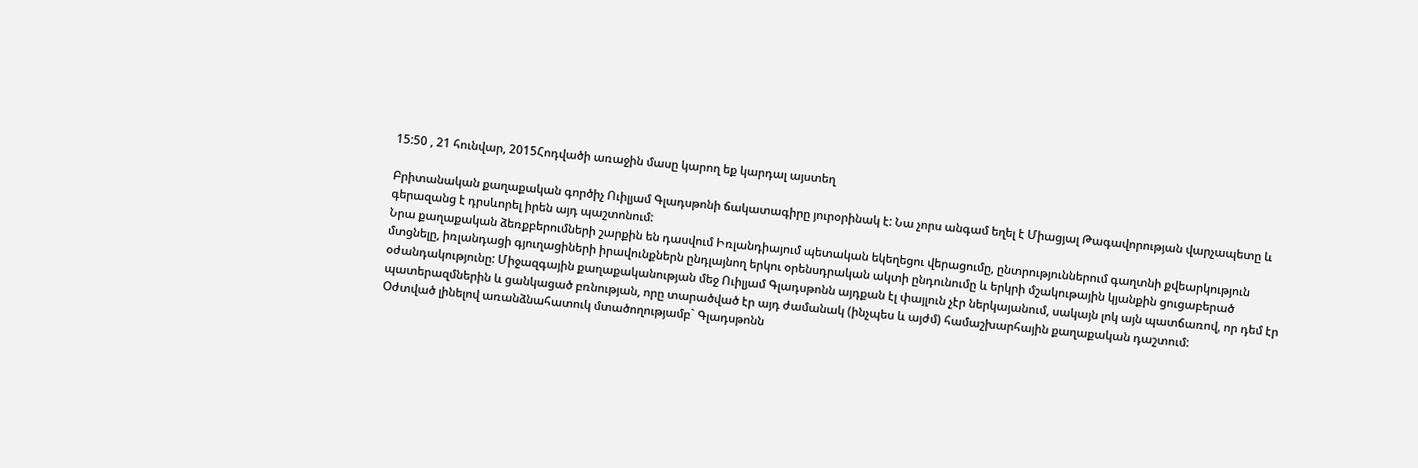15:50 , 21 հունվար, 2015Հոդվածի առաջին մասը կարող եք կարդալ այստեղ

Բրիտանական քաղաքական գործիչ Ուիլյամ Գլադսթոնի ճակատագիրը յուրօրինակ է: Նա չորս անգամ եղել է Միացյալ Թագավորության վարչապետը և գերազանց է դրսևորել իրեն այդ պաշտոնում:
Նրա քաղաքական ձեռքբերումների շարքին են դասվում Իռլանդիայում պետական եկեղեցու վերացումը, ընտրություններում գաղտնի քվեարկություն մտցնելը, իռլանդացի գյուղացիների իրավունքներն ընդլայնող երկու օրենսդրական ակտի ընդունումը և երկրի մշակութային կյանքին ցուցաբերած օժանդակությունը: Միջազգային քաղաքականության մեջ Ուիլյամ Գլադսթոնն այդքան էլ փայլուն չէր ներկայանում, սակայն լոկ այն պատճառով, որ դեմ էր պատերազմներին և ցանկացած բռնության, որը տարածված էր այդ ժամանակ (ինչպես և այժմ) համաշխարհային քաղաքական դաշտում:
Օժտված լինելով առանձնահատուկ մտածողությամբ` Գլադսթոնն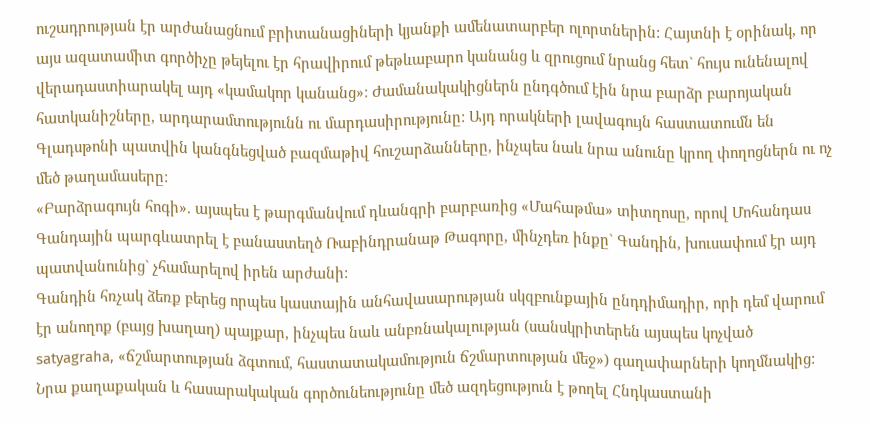ուշադրության էր արժանացնում բրիտանացիների կյանքի ամենատարբեր ոլորտներին: Հայտնի է օրինակ, որ այս ազատամիտ գործիչը թեյելու էր հրավիրում թեթևաբարո կանանց և զրուցում նրանց հետ` հույս ունենալով վերադաստիարակել այդ «կամակոր կանանց»: Ժամանակակիցներն ընդգծում էին նրա բարձր բարոյական հատկանիշները, արդարամտությունն ու մարդասիրությունը: Այդ որակների լավագույն հաստատումն են Գլադսթոնի պատվին կանգնեցված բազմաթիվ հուշարձանները, ինչպես նաև նրա անունը կրող փողոցներն ու ոչ մեծ թաղամասերը:
«Բարձրագույն հոգի». այսպես է թարգմանվում դևանգրի բարբառից «Մահաթմա» տիտղոսը, որով Մոհանդաս Գանդային պարգևատրել է բանաստեղծ Ռաբինդրանաթ Թագորը, մինչդեռ ինքը` Գանդին, խուսափում էր այդ պատվանունից` չհամարելով իրեն արժանի:
Գանդին հռչակ ձեռք բերեց որպես կաստային անհավասարության սկզբունքային ընդդիմադիր, որի դեմ վարում էր անողոք (բայց խաղաղ) պայքար, ինչպես նաև անբռնակալության (սանսկրիտերեն այսպես կոչված satyagraha, «ճշմարտության ձգտում, հաստատակամություն ճշմարտության մեջ») գաղափարների կողմնակից: Նրա քաղաքական և հասարակական գործունեությունը մեծ ազդեցություն է թողել Հնդկաստանի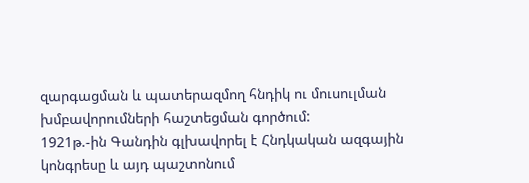զարգացման և պատերազմող հնդիկ ու մուսուլման խմբավորումների հաշտեցման գործում:
1921թ.-ին Գանդին գլխավորել է Հնդկական ազգային կոնգրեսը և այդ պաշտոնում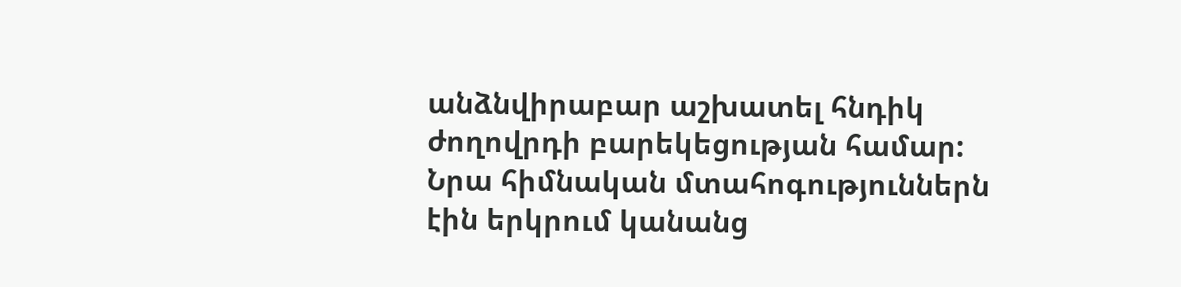անձնվիրաբար աշխատել հնդիկ ժողովրդի բարեկեցության համար: Նրա հիմնական մտահոգություններն էին երկրում կանանց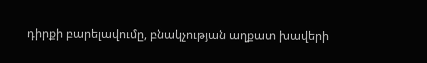դիրքի բարելավումը, բնակչության աղքատ խավերի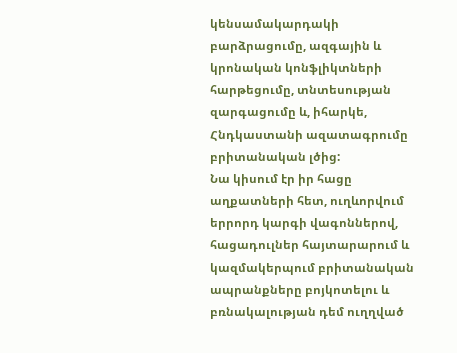կենսամակարդակի բարձրացումը, ազգային և կրոնական կոնֆլիկտների հարթեցումը, տնտեսության զարգացումը և, իհարկե, Հնդկաստանի ազատագրումը բրիտանական լծից:
Նա կիսում էր իր հացը աղքատների հետ, ուղևորվում երրորդ կարգի վագոններով, հացադուլներ հայտարարում և կազմակերպում բրիտանական ապրանքները բոյկոտելու և բռնակալության դեմ ուղղված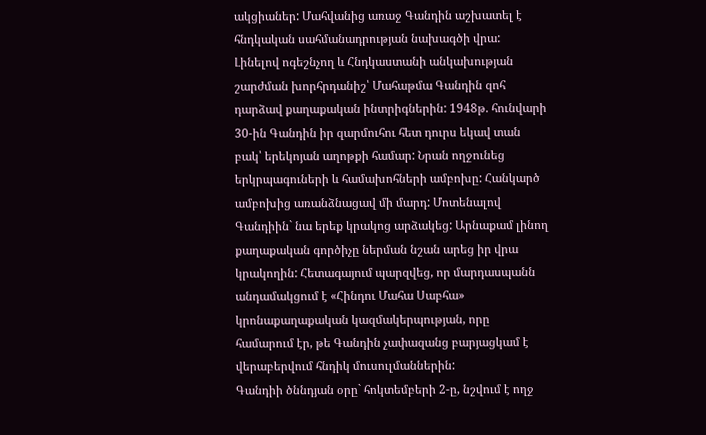ակցիաներ: Մահվանից առաջ Գանդին աշխատել է հնդկական սահմանադրության նախագծի վրա:
Լինելով ոգեշնչող և Հնդկաստանի անկախության շարժման խորհրդանիշ՝ Մահաթմա Գանդին զոհ դարձավ քաղաքական ինտրիգներին: 1948թ. հունվարի 30-ին Գանդին իր զարմուհու հետ դուրս եկավ տան բակ՝ երեկոյան աղոթքի համար: Նրան ողջունեց երկրպագուների և համախոհների ամբոխը: Հանկարծ ամբոխից առանձնացավ մի մարդ: Մոտենալով Գանդիին` նա երեք կրակոց արձակեց: Արնաքամ լինող քաղաքական գործիչը ներման նշան արեց իր վրա կրակողին: Հետագայում պարզվեց, որ մարդասպանն անդամակցում է «Հինդու Մահա Սաբհա» կրոնաքաղաքական կազմակերպության, որը համարում էր, թե Գանդին չափազանց բարյացկամ է վերաբերվում հնդիկ մուսուլմաններին:
Գանդիի ծննդյան օրը` հոկտեմբերի 2-ը, նշվում է ողջ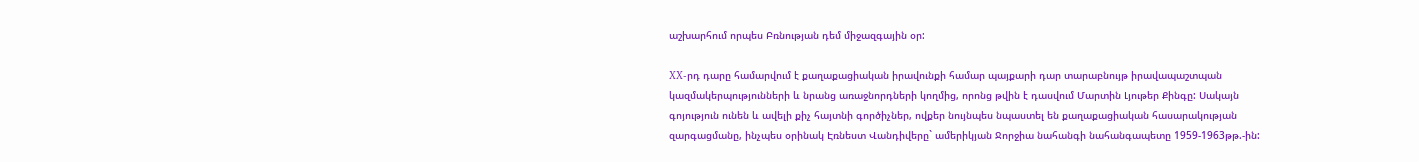աշխարհում որպես Բռնության դեմ միջազգային օր:

XX-րդ դարը համարվում է քաղաքացիական իրավունքի համար պայքարի դար տարաբնույթ իրավապաշտպան կազմակերպությունների և նրանց առաջնորդների կողմից, որոնց թվին է դասվում Մարտին Լյութեր Քինգը: Սակայն գոյություն ունեն և ավելի քիչ հայտնի գործիչներ, ովքեր նույնպես նպաստել են քաղաքացիական հասարակության զարգացմանը, ինչպես օրինակ Էռնեստ Վանդիվերը` ամերիկյան Ջորջիա նահանգի նահանգապետը 1959-1963թթ.-ին: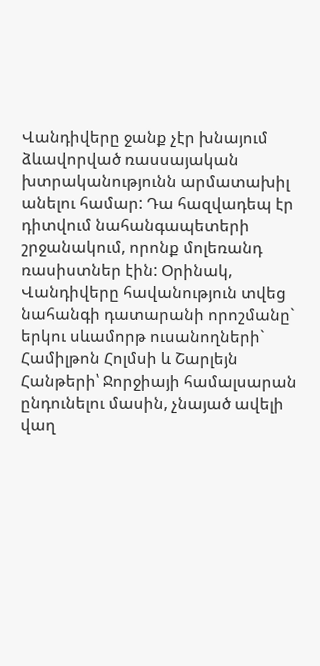Վանդիվերը ջանք չէր խնայում ձևավորված ռասսայական խտրականությունն արմատախիլ անելու համար: Դա հազվադեպ էր դիտվում նահանգապետերի շրջանակում, որոնք մոլեռանդ ռասիստներ էին: Օրինակ, Վանդիվերը հավանություն տվեց նահանգի դատարանի որոշմանը` երկու սևամորթ ուսանողների` Համիլթոն Հոլմսի և Շարլեյն Հանթերի՝ Ջորջիայի համալսարան ընդունելու մասին, չնայած ավելի վաղ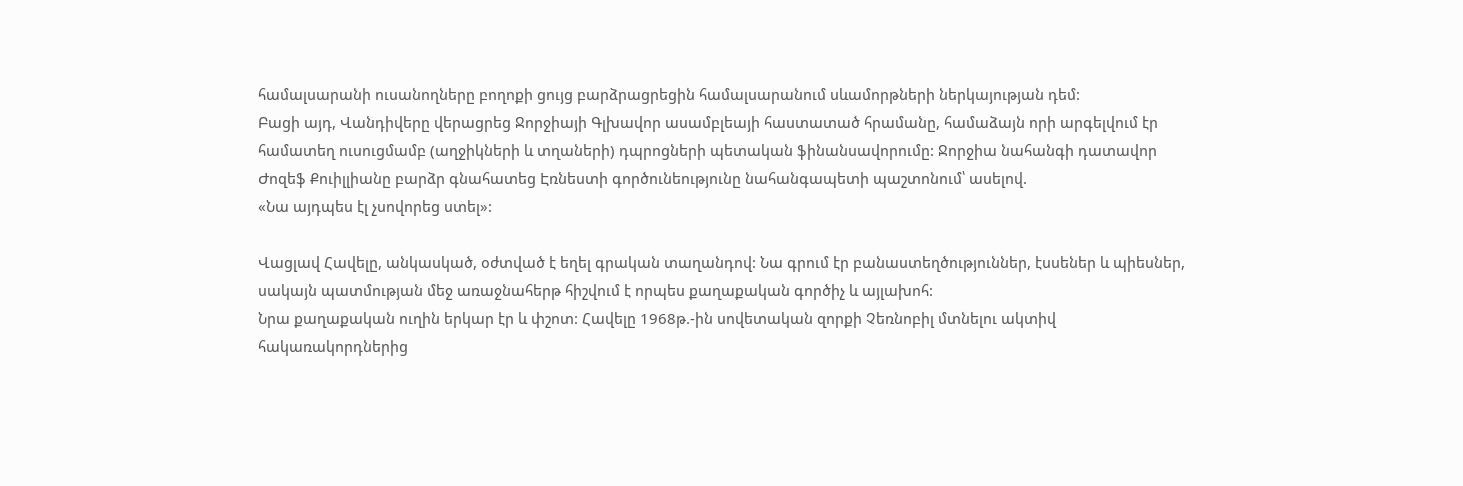համալսարանի ուսանողները բողոքի ցույց բարձրացրեցին համալսարանում սևամորթների ներկայության դեմ:
Բացի այդ, Վանդիվերը վերացրեց Ջորջիայի Գլխավոր ասամբլեայի հաստատած հրամանը, համաձայն որի արգելվում էր համատեղ ուսուցմամբ (աղջիկների և տղաների) դպրոցների պետական ֆինանսավորումը: Ջորջիա նահանգի դատավոր Ժոզեֆ Քուիլլիանը բարձր գնահատեց Էռնեստի գործունեությունը նահանգապետի պաշտոնում՝ ասելով.
«Նա այդպես էլ չսովորեց ստել»:

Վացլավ Հավելը, անկասկած, օժտված է եղել գրական տաղանդով: Նա գրում էր բանաստեղծություններ, էսսեներ և պիեսներ, սակայն պատմության մեջ առաջնահերթ հիշվում է որպես քաղաքական գործիչ և այլախոհ:
Նրա քաղաքական ուղին երկար էր և փշոտ: Հավելը 1968թ.-ին սովետական զորքի Չեռնոբիլ մտնելու ակտիվ հակառակորդներից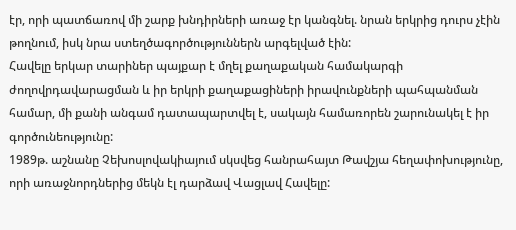էր, որի պատճառով մի շարք խնդիրների առաջ էր կանգնել. նրան երկրից դուրս չէին թողնում, իսկ նրա ստեղծագործություններն արգելված էին:
Հավելը երկար տարիներ պայքար է մղել քաղաքական համակարգի ժողովրդավարացման և իր երկրի քաղաքացիների իրավունքների պահպանման համար, մի քանի անգամ դատապարտվել է, սակայն համառորեն շարունակել է իր գործունեությունը:
1989թ. աշնանը Չեխոսլովակիայում սկսվեց հանրահայտ Թավշյա հեղափոխությունը, որի առաջնորդներից մեկն էլ դարձավ Վացլավ Հավելը: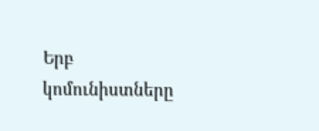Երբ կոմունիստները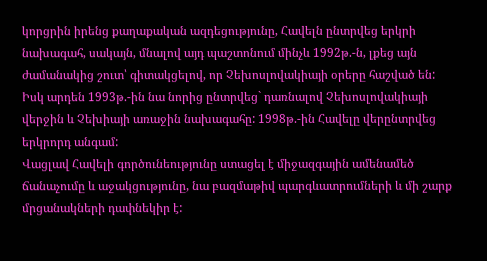կորցրին իրենց քաղաքական ազդեցությունը, Հավելն ընտրվեց երկրի նախագահ, սակայն, մնալով այդ պաշտոնում մինչև 1992թ.-ն, լքեց այն ժամանակից շուտ՝ գիտակցելով, որ Չեխոսլովակիայի օրերը հաշված են: Իսկ արդեն 1993թ.-ին նա նորից ընտրվեց` դառնալով Չեխոսլովակիայի վերջին և Չեխիայի առաջին նախագահը: 1998թ.-ին Հավելը վերընտրվեց երկրորդ անգամ:
Վացլավ Հավելի գործունեությունը ստացել է միջազգային ամենամեծ ճանաչումը և աջակցությունը, նա բազմաթիվ պարգևատրումների և մի շարք մրցանակների դափնեկիր է: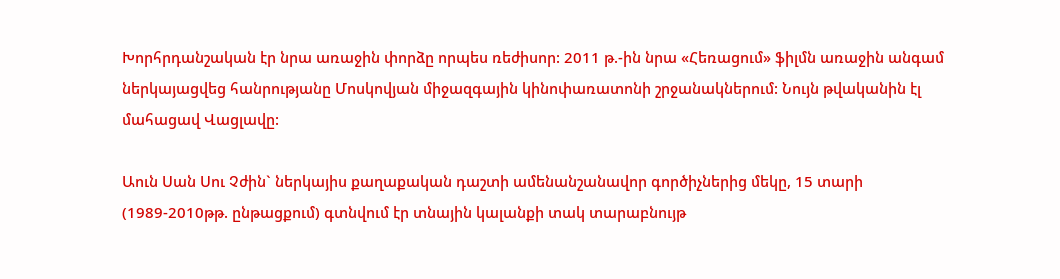Խորհրդանշական էր նրա առաջին փորձը որպես ռեժիսոր: 2011 թ.-ին նրա «Հեռացում» ֆիլմն առաջին անգամ ներկայացվեց հանրությանը Մոսկովյան միջազգային կինոփառատոնի շրջանակներում: Նույն թվականին էլ մահացավ Վացլավը:

Աուն Սան Սու Չժին` ներկայիս քաղաքական դաշտի ամենանշանավոր գործիչներից մեկը, 15 տարի (1989-2010թթ. ընթացքում) գտնվում էր տնային կալանքի տակ տարաբնույթ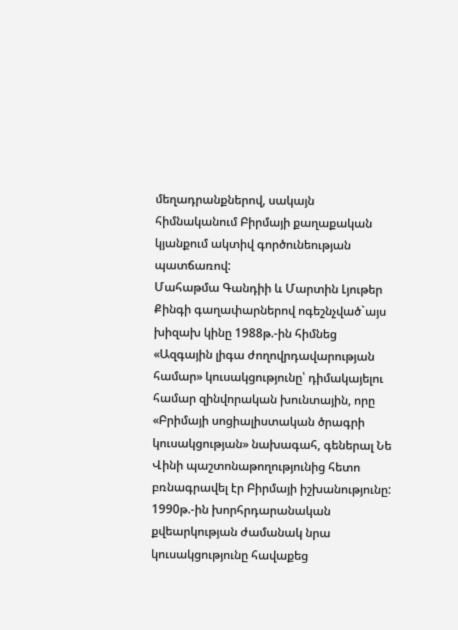մեղադրանքներով, սակայն հիմնականում Բիրմայի քաղաքական կյանքում ակտիվ գործունեության պատճառով:
Մահաթմա Գանդիի և Մարտին Լյութեր Քինգի գաղափարներով ոգեշնչված`այս խիզախ կինը 1988թ.-ին հիմնեց «Ազգային լիգա ժողովրդավարության համար» կուսակցությունը՝ դիմակայելու համար զինվորական խունտային, որը «Բրիմայի սոցիալիստական ծրագրի կուսակցության» նախագահ, գեներալ Նե Վինի պաշտոնաթողությունից հետո բռնագրավել էր Բիրմայի իշխանությունը:
1990թ.-ին խորհրդարանական քվեարկության ժամանակ նրա կուսակցությունը հավաքեց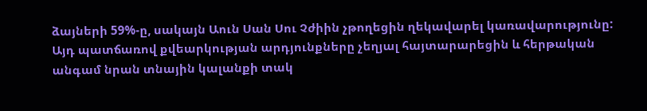ձայների 59%-ը, սակայն Աուն Սան Սու Չժիին չթողեցին ղեկավարել կառավարությունը: Այդ պատճառով քվեարկության արդյունքները չեղյալ հայտարարեցին և հերթական անգամ նրան տնային կալանքի տակ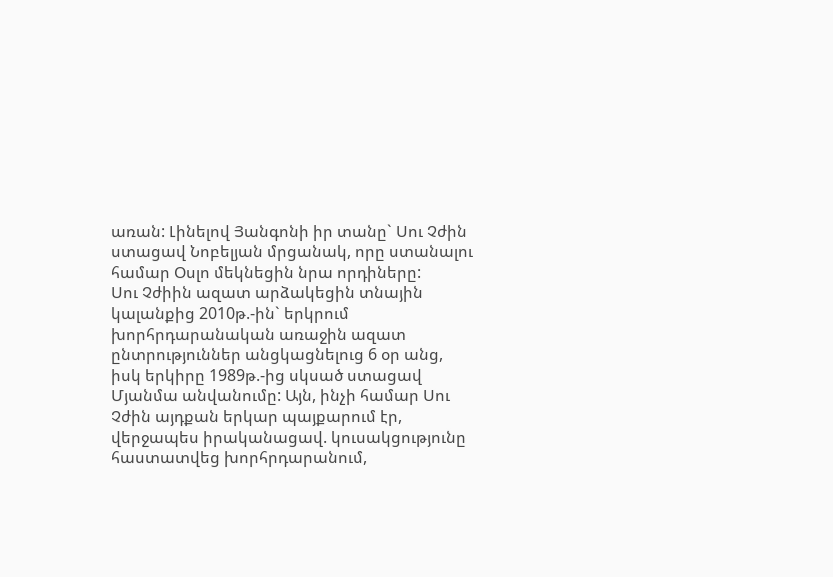առան: Լինելով Յանգոնի իր տանը` Սու Չժին ստացավ Նոբելյան մրցանակ, որը ստանալու համար Օսլո մեկնեցին նրա որդիները:
Սու Չժիին ազատ արձակեցին տնային կալանքից 2010թ.-ին` երկրում խորհրդարանական առաջին ազատ ընտրություններ անցկացնելուց 6 օր անց, իսկ երկիրը 1989թ.-ից սկսած ստացավ Մյանմա անվանումը: Այն, ինչի համար Սու Չժին այդքան երկար պայքարում էր, վերջապես իրականացավ. կուսակցությունը հաստատվեց խորհրդարանում,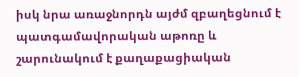իսկ նրա առաջնորդն այժմ զբաղեցնում է պատգամավորական աթոռը և շարունակում է քաղաքացիական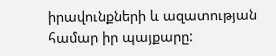իրավունքների և ազատության համար իր պայքարը: